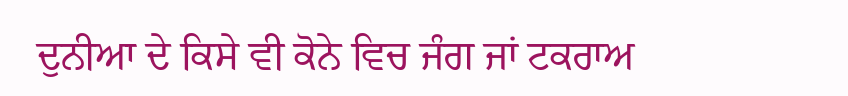ਦੁਨੀਆ ਦੇ ਕਿਸੇ ਵੀ ਕੋਨੇ ਵਿਚ ਜੰਗ ਜਾਂ ਟਕਰਾਅ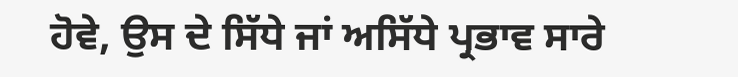ਹੋਵੇ, ਉਸ ਦੇ ਸਿੱਧੇ ਜਾਂ ਅਸਿੱਧੇ ਪ੍ਰਭਾਵ ਸਾਰੇ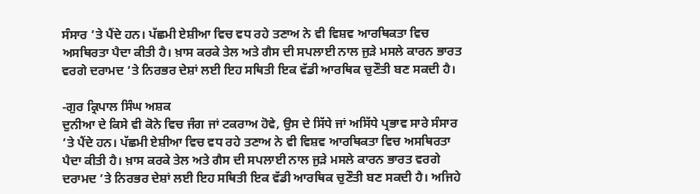ਸੰਸਾਰ ’ਤੇ ਪੈਂਦੇ ਹਨ। ਪੱਛਮੀ ਏਸ਼ੀਆ ਵਿਚ ਵਧ ਰਹੇ ਤਣਾਅ ਨੇ ਵੀ ਵਿਸ਼ਵ ਆਰਥਿਕਤਾ ਵਿਚ ਅਸਥਿਰਤਾ ਪੈਦਾ ਕੀਤੀ ਹੈ। ਖ਼ਾਸ ਕਰਕੇ ਤੇਲ ਅਤੇ ਗੈਸ ਦੀ ਸਪਲਾਈ ਨਾਲ ਜੁੜੇ ਮਸਲੇ ਕਾਰਨ ਭਾਰਤ ਵਰਗੇ ਦਰਾਮਦ ’ਤੇ ਨਿਰਭਰ ਦੇਸ਼ਾਂ ਲਈ ਇਹ ਸਥਿਤੀ ਇਕ ਵੱਡੀ ਆਰਥਿਕ ਚੁਣੌਤੀ ਬਣ ਸਕਦੀ ਹੈ।

-ਗੁਰ ਕ੍ਰਿਪਾਲ ਸਿੰਘ ਅਸ਼ਕ
ਦੁਨੀਆ ਦੇ ਕਿਸੇ ਵੀ ਕੋਨੇ ਵਿਚ ਜੰਗ ਜਾਂ ਟਕਰਾਅ ਹੋਵੇ, ਉਸ ਦੇ ਸਿੱਧੇ ਜਾਂ ਅਸਿੱਧੇ ਪ੍ਰਭਾਵ ਸਾਰੇ ਸੰਸਾਰ ’ਤੇ ਪੈਂਦੇ ਹਨ। ਪੱਛਮੀ ਏਸ਼ੀਆ ਵਿਚ ਵਧ ਰਹੇ ਤਣਾਅ ਨੇ ਵੀ ਵਿਸ਼ਵ ਆਰਥਿਕਤਾ ਵਿਚ ਅਸਥਿਰਤਾ ਪੈਦਾ ਕੀਤੀ ਹੈ। ਖ਼ਾਸ ਕਰਕੇ ਤੇਲ ਅਤੇ ਗੈਸ ਦੀ ਸਪਲਾਈ ਨਾਲ ਜੁੜੇ ਮਸਲੇ ਕਾਰਨ ਭਾਰਤ ਵਰਗੇ ਦਰਾਮਦ ’ਤੇ ਨਿਰਭਰ ਦੇਸ਼ਾਂ ਲਈ ਇਹ ਸਥਿਤੀ ਇਕ ਵੱਡੀ ਆਰਥਿਕ ਚੁਣੌਤੀ ਬਣ ਸਕਦੀ ਹੈ। ਅਜਿਹੇ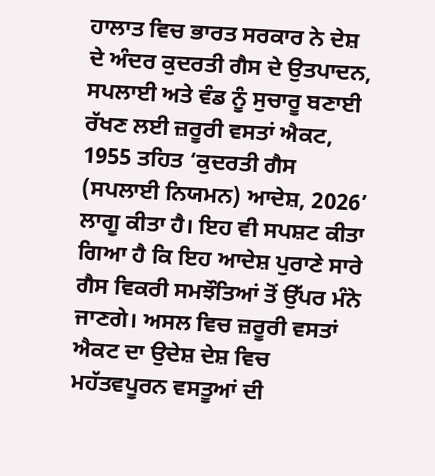ਹਾਲਾਤ ਵਿਚ ਭਾਰਤ ਸਰਕਾਰ ਨੇ ਦੇਸ਼ ਦੇ ਅੰਦਰ ਕੁਦਰਤੀ ਗੈਸ ਦੇ ਉਤਪਾਦਨ, ਸਪਲਾਈ ਅਤੇ ਵੰਡ ਨੂੰ ਸੁਚਾਰੂ ਬਣਾਈ ਰੱਖਣ ਲਈ ਜ਼ਰੂਰੀ ਵਸਤਾਂ ਐਕਟ, 1955 ਤਹਿਤ ‘ਕੁਦਰਤੀ ਗੈਸ (ਸਪਲਾਈ ਨਿਯਮਨ) ਆਦੇਸ਼, 2026’ ਲਾਗੂ ਕੀਤਾ ਹੈ। ਇਹ ਵੀ ਸਪਸ਼ਟ ਕੀਤਾ ਗਿਆ ਹੈ ਕਿ ਇਹ ਆਦੇਸ਼ ਪੁਰਾਣੇ ਸਾਰੇ ਗੈਸ ਵਿਕਰੀ ਸਮਝੌਤਿਆਂ ਤੋਂ ਉੱਪਰ ਮੰਨੇ ਜਾਣਗੇ। ਅਸਲ ਵਿਚ ਜ਼ਰੂਰੀ ਵਸਤਾਂ ਐਕਟ ਦਾ ਉਦੇਸ਼ ਦੇਸ਼ ਵਿਚ ਮਹੱਤਵਪੂਰਨ ਵਸਤੂਆਂ ਦੀ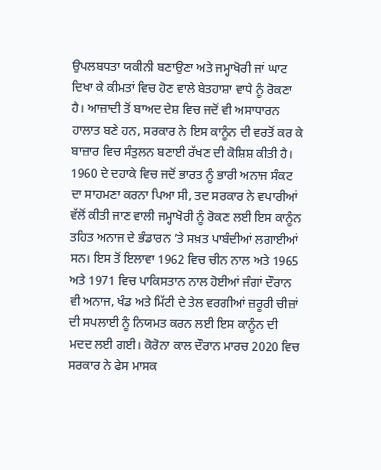ਉਪਲਬਧਤਾ ਯਕੀਨੀ ਬਣਾਉਣਾ ਅਤੇ ਜਮ੍ਹਾਖੋਰੀ ਜਾਂ ਘਾਟ ਦਿਖਾ ਕੇ ਕੀਮਤਾਂ ਵਿਚ ਹੋਣ ਵਾਲੇ ਬੇਤਹਾਸ਼ਾ ਵਾਧੇ ਨੂੰ ਰੋਕਣਾ ਹੈ। ਆਜ਼ਾਦੀ ਤੋਂ ਬਾਅਦ ਦੇਸ਼ ਵਿਚ ਜਦੋਂ ਵੀ ਅਸਾਧਾਰਨ ਹਾਲਾਤ ਬਣੇ ਹਨ, ਸਰਕਾਰ ਨੇ ਇਸ ਕਾਨੂੰਨ ਦੀ ਵਰਤੋਂ ਕਰ ਕੇ ਬਾਜ਼ਾਰ ਵਿਚ ਸੰਤੁਲਨ ਬਣਾਈ ਰੱਖਣ ਦੀ ਕੋਸ਼ਿਸ਼ ਕੀਤੀ ਹੈ।
1960 ਦੇ ਦਹਾਕੇ ਵਿਚ ਜਦੋਂ ਭਾਰਤ ਨੂੰ ਭਾਰੀ ਅਨਾਜ ਸੰਕਟ ਦਾ ਸਾਹਮਣਾ ਕਰਨਾ ਪਿਆ ਸੀ, ਤਦ ਸਰਕਾਰ ਨੇ ਵਪਾਰੀਆਂ ਵੱਲੋਂ ਕੀਤੀ ਜਾਣ ਵਾਲੀ ਜਮ੍ਹਾਖੋਰੀ ਨੂੰ ਰੋਕਣ ਲਈ ਇਸ ਕਾਨੂੰਨ ਤਹਿਤ ਅਨਾਜ ਦੇ ਭੰਡਾਰਨ ’ਤੇ ਸਖ਼ਤ ਪਾਬੰਦੀਆਂ ਲਗਾਈਆਂ ਸਨ। ਇਸ ਤੋਂ ਇਲਾਵਾ 1962 ਵਿਚ ਚੀਨ ਨਾਲ ਅਤੇ 1965 ਅਤੇ 1971 ਵਿਚ ਪਾਕਿਸਤਾਨ ਨਾਲ ਹੋਈਆਂ ਜੰਗਾਂ ਦੌਰਾਨ ਵੀ ਅਨਾਜ, ਖੰਡ ਅਤੇ ਮਿੱਟੀ ਦੇ ਤੇਲ ਵਰਗੀਆਂ ਜ਼ਰੂਰੀ ਚੀਜ਼ਾਂ ਦੀ ਸਪਲਾਈ ਨੂੰ ਨਿਯਮਤ ਕਰਨ ਲਈ ਇਸ ਕਾਨੂੰਨ ਦੀ ਮਦਦ ਲਈ ਗਈ। ਕੋਰੋਨਾ ਕਾਲ ਦੌਰਾਨ ਮਾਰਚ 2020 ਵਿਚ ਸਰਕਾਰ ਨੇ ਫੇਸ ਮਾਸਕ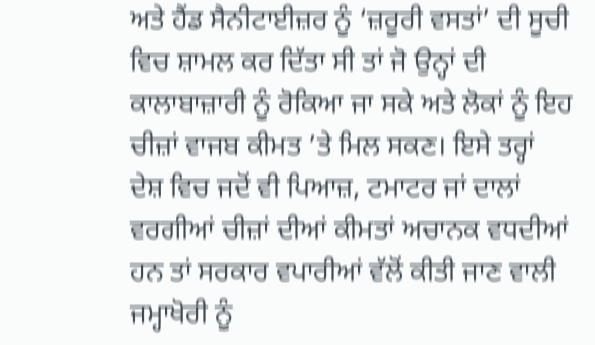ਅਤੇ ਹੈਂਡ ਸੈਨੀਟਾਈਜ਼ਰ ਨੂੰ ‘ਜ਼ਰੂਰੀ ਵਸਤਾਂ’ ਦੀ ਸੂਚੀ ਵਿਚ ਸ਼ਾਮਲ ਕਰ ਦਿੱਤਾ ਸੀ ਤਾਂ ਜੋ ਉਨ੍ਹਾਂ ਦੀ ਕਾਲਾਬਾਜ਼ਾਰੀ ਨੂੰ ਰੋਕਿਆ ਜਾ ਸਕੇ ਅਤੇ ਲੋਕਾਂ ਨੂੰ ਇਹ ਚੀਜ਼ਾਂ ਵਾਜਬ ਕੀਮਤ ’ਤੇ ਮਿਲ ਸਕਣ। ਇਸੇ ਤਰ੍ਹਾਂ ਦੇਸ਼ ਵਿਚ ਜਦੋਂ ਵੀ ਪਿਆਜ਼, ਟਮਾਟਰ ਜਾਂ ਦਾਲਾਂ ਵਰਗੀਆਂ ਚੀਜ਼ਾਂ ਦੀਆਂ ਕੀਮਤਾਂ ਅਚਾਨਕ ਵਧਦੀਆਂ ਹਨ ਤਾਂ ਸਰਕਾਰ ਵਪਾਰੀਆਂ ਵੱਲੋਂ ਕੀਤੀ ਜਾਣ ਵਾਲੀ ਜਮ੍ਹਾਖੋਰੀ ਨੂੰ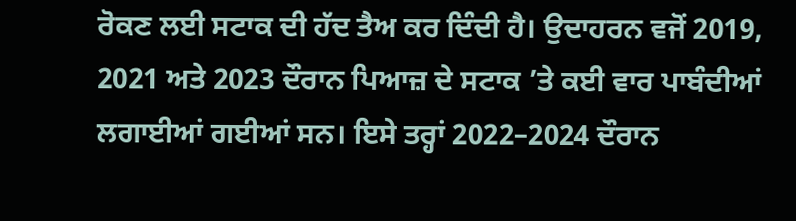ਰੋਕਣ ਲਈ ਸਟਾਕ ਦੀ ਹੱਦ ਤੈਅ ਕਰ ਦਿੰਦੀ ਹੈ। ਉਦਾਹਰਨ ਵਜੋਂ 2019, 2021 ਅਤੇ 2023 ਦੌਰਾਨ ਪਿਆਜ਼ ਦੇ ਸਟਾਕ ’ਤੇ ਕਈ ਵਾਰ ਪਾਬੰਦੀਆਂ ਲਗਾਈਆਂ ਗਈਆਂ ਸਨ। ਇਸੇ ਤਰ੍ਹਾਂ 2022–2024 ਦੌਰਾਨ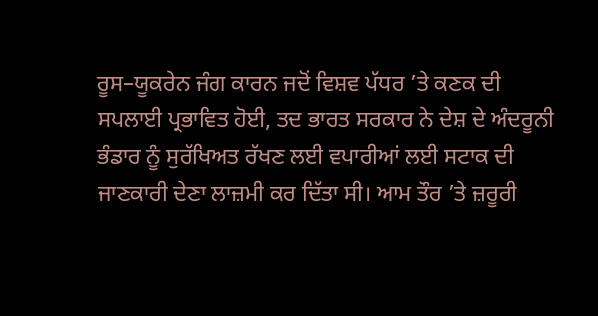ਰੂਸ–ਯੂਕਰੇਨ ਜੰਗ ਕਾਰਨ ਜਦੋਂ ਵਿਸ਼ਵ ਪੱਧਰ ’ਤੇ ਕਣਕ ਦੀ ਸਪਲਾਈ ਪ੍ਰਭਾਵਿਤ ਹੋਈ, ਤਦ ਭਾਰਤ ਸਰਕਾਰ ਨੇ ਦੇਸ਼ ਦੇ ਅੰਦਰੂਨੀ ਭੰਡਾਰ ਨੂੰ ਸੁਰੱਖਿਅਤ ਰੱਖਣ ਲਈ ਵਪਾਰੀਆਂ ਲਈ ਸਟਾਕ ਦੀ ਜਾਣਕਾਰੀ ਦੇਣਾ ਲਾਜ਼ਮੀ ਕਰ ਦਿੱਤਾ ਸੀ। ਆਮ ਤੌਰ ’ਤੇ ਜ਼ਰੂਰੀ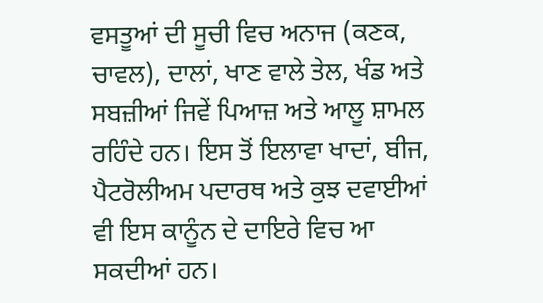ਵਸਤੂਆਂ ਦੀ ਸੂਚੀ ਵਿਚ ਅਨਾਜ (ਕਣਕ, ਚਾਵਲ), ਦਾਲਾਂ, ਖਾਣ ਵਾਲੇ ਤੇਲ, ਖੰਡ ਅਤੇ ਸਬਜ਼ੀਆਂ ਜਿਵੇਂ ਪਿਆਜ਼ ਅਤੇ ਆਲੂ ਸ਼ਾਮਲ ਰਹਿੰਦੇ ਹਨ। ਇਸ ਤੋਂ ਇਲਾਵਾ ਖਾਦਾਂ, ਬੀਜ, ਪੈਟਰੋਲੀਅਮ ਪਦਾਰਥ ਅਤੇ ਕੁਝ ਦਵਾਈਆਂ ਵੀ ਇਸ ਕਾਨੂੰਨ ਦੇ ਦਾਇਰੇ ਵਿਚ ਆ ਸਕਦੀਆਂ ਹਨ।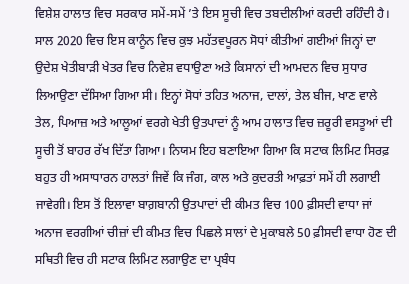ਵਿਸ਼ੇਸ਼ ਹਾਲਾਤ ਵਿਚ ਸਰਕਾਰ ਸਮੇਂ-ਸਮੇਂ ’ਤੇ ਇਸ ਸੂਚੀ ਵਿਚ ਤਬਦੀਲੀਆਂ ਕਰਦੀ ਰਹਿੰਦੀ ਹੈ। ਸਾਲ 2020 ਵਿਚ ਇਸ ਕਾਨੂੰਨ ਵਿਚ ਕੁਝ ਮਹੱਤਵਪੂਰਨ ਸੋਧਾਂ ਕੀਤੀਆਂ ਗਈਆਂ ਜਿਨ੍ਹਾਂ ਦਾ ਉਦੇਸ਼ ਖੇਤੀਬਾੜੀ ਖੇਤਰ ਵਿਚ ਨਿਵੇਸ਼ ਵਧਾਉਣਾ ਅਤੇ ਕਿਸਾਨਾਂ ਦੀ ਆਮਦਨ ਵਿਚ ਸੁਧਾਰ ਲਿਆਉਣਾ ਦੱਸਿਆ ਗਿਆ ਸੀ। ਇਨ੍ਹਾਂ ਸੋਧਾਂ ਤਹਿਤ ਅਨਾਜ, ਦਾਲਾਂ, ਤੇਲ ਬੀਜ, ਖਾਣ ਵਾਲੇ ਤੇਲ, ਪਿਆਜ਼ ਅਤੇ ਆਲੂਆਂ ਵਰਗੇ ਖੇਤੀ ਉਤਪਾਦਾਂ ਨੂੰ ਆਮ ਹਾਲਾਤ ਵਿਚ ਜ਼ਰੂਰੀ ਵਸਤੂਆਂ ਦੀ ਸੂਚੀ ਤੋਂ ਬਾਹਰ ਰੱਖ ਦਿੱਤਾ ਗਿਆ। ਨਿਯਮ ਇਹ ਬਣਾਇਆ ਗਿਆ ਕਿ ਸਟਾਕ ਲਿਮਿਟ ਸਿਰਫ਼ ਬਹੁਤ ਹੀ ਅਸਾਧਾਰਨ ਹਾਲਤਾਂ ਜਿਵੇਂ ਕਿ ਜੰਗ, ਕਾਲ ਅਤੇ ਕੁਦਰਤੀ ਆਫ਼ਤਾਂ ਸਮੇਂ ਹੀ ਲਗਾਈ ਜਾਵੇਗੀ। ਇਸ ਤੋਂ ਇਲਾਵਾ ਬਾਗ਼ਬਾਨੀ ਉਤਪਾਦਾਂ ਦੀ ਕੀਮਤ ਵਿਚ 100 ਫ਼ੀਸਦੀ ਵਾਧਾ ਜਾਂ ਅਨਾਜ ਵਰਗੀਆਂ ਚੀਜ਼ਾਂ ਦੀ ਕੀਮਤ ਵਿਚ ਪਿਛਲੇ ਸਾਲਾਂ ਦੇ ਮੁਕਾਬਲੇ 50 ਫ਼ੀਸਦੀ ਵਾਧਾ ਹੋਣ ਦੀ ਸਥਿਤੀ ਵਿਚ ਹੀ ਸਟਾਕ ਲਿਮਿਟ ਲਗਾਉਣ ਦਾ ਪ੍ਰਬੰਧ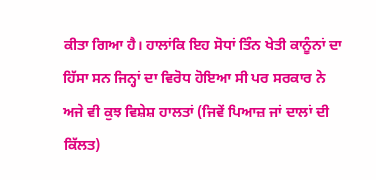ਕੀਤਾ ਗਿਆ ਹੈ। ਹਾਲਾਂਕਿ ਇਹ ਸੋਧਾਂ ਤਿੰਨ ਖੇਤੀ ਕਾਨੂੰਨਾਂ ਦਾ ਹਿੱਸਾ ਸਨ ਜਿਨ੍ਹਾਂ ਦਾ ਵਿਰੋਧ ਹੋਇਆ ਸੀ ਪਰ ਸਰਕਾਰ ਨੇ ਅਜੇ ਵੀ ਕੁਝ ਵਿਸ਼ੇਸ਼ ਹਾਲਤਾਂ (ਜਿਵੇਂ ਪਿਆਜ਼ ਜਾਂ ਦਾਲਾਂ ਦੀ ਕਿੱਲਤ)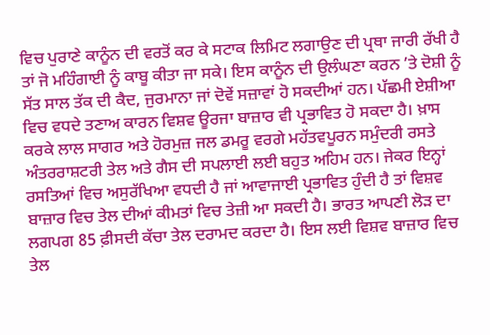ਵਿਚ ਪੁਰਾਣੇ ਕਾਨੂੰਨ ਦੀ ਵਰਤੋਂ ਕਰ ਕੇ ਸਟਾਕ ਲਿਮਿਟ ਲਗਾਉਣ ਦੀ ਪ੍ਰਥਾ ਜਾਰੀ ਰੱਖੀ ਹੈ ਤਾਂ ਜੋ ਮਹਿੰਗਾਈ ਨੂੰ ਕਾਬੂ ਕੀਤਾ ਜਾ ਸਕੇ। ਇਸ ਕਾਨੂੰਨ ਦੀ ਉਲੰਘਣਾ ਕਰਨ ’ਤੇ ਦੋਸ਼ੀ ਨੂੰ ਸੱਤ ਸਾਲ ਤੱਕ ਦੀ ਕੈਦ, ਜੁਰਮਾਨਾ ਜਾਂ ਦੋਵੇਂ ਸਜ਼ਾਵਾਂ ਹੋ ਸਕਦੀਆਂ ਹਨ। ਪੱਛਮੀ ਏਸ਼ੀਆ ਵਿਚ ਵਧਦੇ ਤਣਾਅ ਕਾਰਨ ਵਿਸ਼ਵ ਊਰਜਾ ਬਾਜ਼ਾਰ ਵੀ ਪ੍ਰਭਾਵਿਤ ਹੋ ਸਕਦਾ ਹੈ। ਖ਼ਾਸ ਕਰਕੇ ਲਾਲ ਸਾਗਰ ਅਤੇ ਹੋਰਮੁਜ਼ ਜਲ ਡਮਰੂ ਵਰਗੇ ਮਹੱਤਵਪੂਰਨ ਸਮੁੰਦਰੀ ਰਸਤੇ ਅੰਤਰਰਾਸ਼ਟਰੀ ਤੇਲ ਅਤੇ ਗੈਸ ਦੀ ਸਪਲਾਈ ਲਈ ਬਹੁਤ ਅਹਿਮ ਹਨ। ਜੇਕਰ ਇਨ੍ਹਾਂ ਰਸਤਿਆਂ ਵਿਚ ਅਸੁਰੱਖਿਆ ਵਧਦੀ ਹੈ ਜਾਂ ਆਵਾਜਾਈ ਪ੍ਰਭਾਵਿਤ ਹੁੰਦੀ ਹੈ ਤਾਂ ਵਿਸ਼ਵ ਬਾਜ਼ਾਰ ਵਿਚ ਤੇਲ ਦੀਆਂ ਕੀਮਤਾਂ ਵਿਚ ਤੇਜ਼ੀ ਆ ਸਕਦੀ ਹੈ। ਭਾਰਤ ਆਪਣੀ ਲੋੜ ਦਾ ਲਗਪਗ 85 ਫ਼ੀਸਦੀ ਕੱਚਾ ਤੇਲ ਦਰਾਮਦ ਕਰਦਾ ਹੈ। ਇਸ ਲਈ ਵਿਸ਼ਵ ਬਾਜ਼ਾਰ ਵਿਚ ਤੇਲ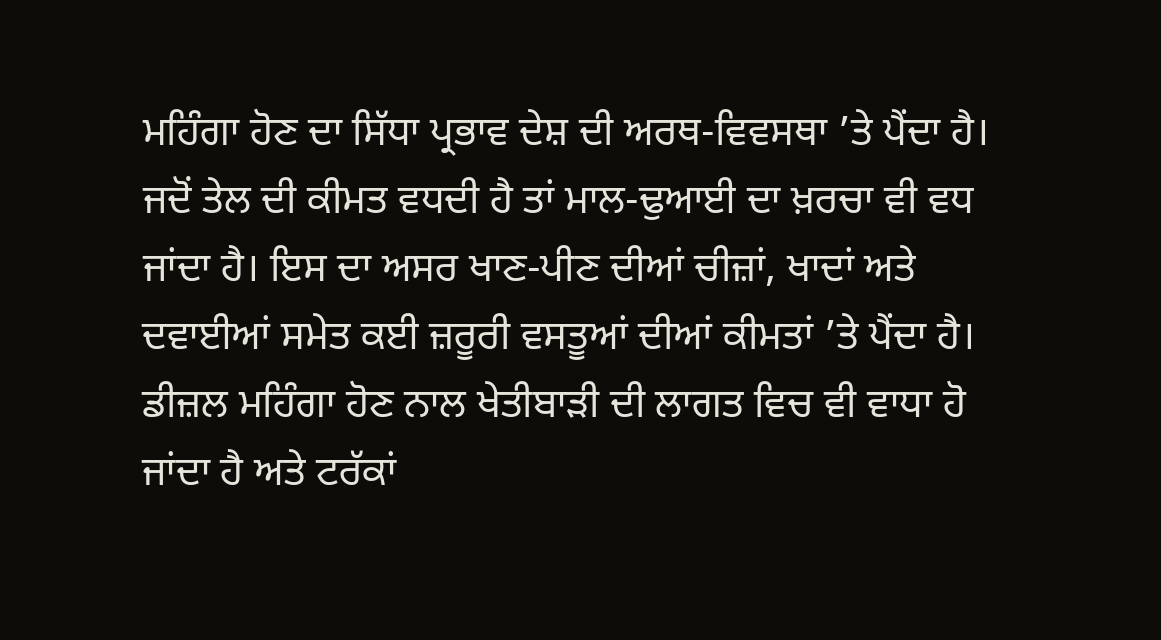ਮਹਿੰਗਾ ਹੋਣ ਦਾ ਸਿੱਧਾ ਪ੍ਰਭਾਵ ਦੇਸ਼ ਦੀ ਅਰਥ-ਵਿਵਸਥਾ ’ਤੇ ਪੈਂਦਾ ਹੈ। ਜਦੋਂ ਤੇਲ ਦੀ ਕੀਮਤ ਵਧਦੀ ਹੈ ਤਾਂ ਮਾਲ-ਢੁਆਈ ਦਾ ਖ਼ਰਚਾ ਵੀ ਵਧ ਜਾਂਦਾ ਹੈ। ਇਸ ਦਾ ਅਸਰ ਖਾਣ-ਪੀਣ ਦੀਆਂ ਚੀਜ਼ਾਂ, ਖਾਦਾਂ ਅਤੇ ਦਵਾਈਆਂ ਸਮੇਤ ਕਈ ਜ਼ਰੂਰੀ ਵਸਤੂਆਂ ਦੀਆਂ ਕੀਮਤਾਂ ’ਤੇ ਪੈਂਦਾ ਹੈ। ਡੀਜ਼ਲ ਮਹਿੰਗਾ ਹੋਣ ਨਾਲ ਖੇਤੀਬਾੜੀ ਦੀ ਲਾਗਤ ਵਿਚ ਵੀ ਵਾਧਾ ਹੋ ਜਾਂਦਾ ਹੈ ਅਤੇ ਟਰੱਕਾਂ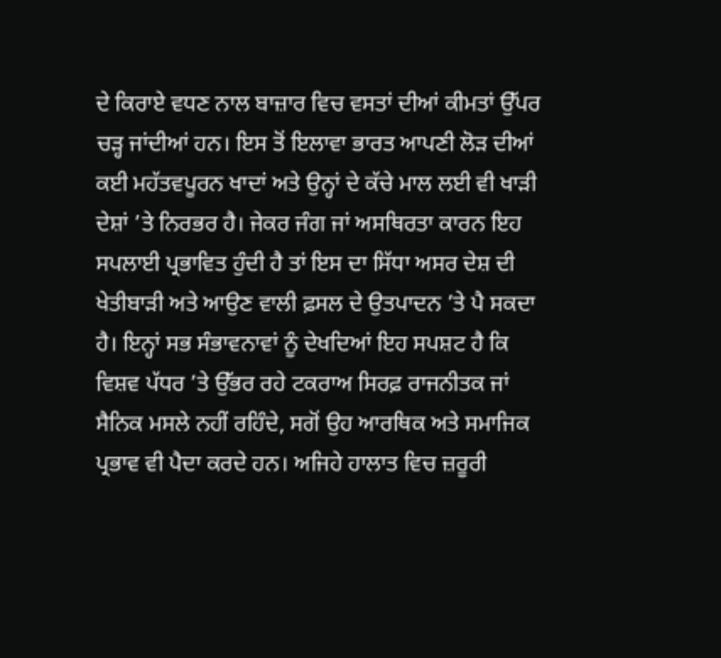ਦੇ ਕਿਰਾਏ ਵਧਣ ਨਾਲ ਬਾਜ਼ਾਰ ਵਿਚ ਵਸਤਾਂ ਦੀਆਂ ਕੀਮਤਾਂ ਉੱਪਰ ਚੜ੍ਹ ਜਾਂਦੀਆਂ ਹਨ। ਇਸ ਤੋਂ ਇਲਾਵਾ ਭਾਰਤ ਆਪਣੀ ਲੋੜ ਦੀਆਂ ਕਈ ਮਹੱਤਵਪੂਰਨ ਖਾਦਾਂ ਅਤੇ ਉਨ੍ਹਾਂ ਦੇ ਕੱਚੇ ਮਾਲ ਲਈ ਵੀ ਖਾੜੀ ਦੇਸ਼ਾਂ ’ਤੇ ਨਿਰਭਰ ਹੈ। ਜੇਕਰ ਜੰਗ ਜਾਂ ਅਸਥਿਰਤਾ ਕਾਰਨ ਇਹ ਸਪਲਾਈ ਪ੍ਰਭਾਵਿਤ ਹੁੰਦੀ ਹੈ ਤਾਂ ਇਸ ਦਾ ਸਿੱਧਾ ਅਸਰ ਦੇਸ਼ ਦੀ ਖੇਤੀਬਾੜੀ ਅਤੇ ਆਉਣ ਵਾਲੀ ਫ਼ਸਲ ਦੇ ਉਤਪਾਦਨ ’ਤੇ ਪੈ ਸਕਦਾ ਹੈ। ਇਨ੍ਹਾਂ ਸਭ ਸੰਭਾਵਨਾਵਾਂ ਨੂੰ ਦੇਖਦਿਆਂ ਇਹ ਸਪਸ਼ਟ ਹੈ ਕਿ ਵਿਸ਼ਵ ਪੱਧਰ ’ਤੇ ਉੱਭਰ ਰਹੇ ਟਕਰਾਅ ਸਿਰਫ਼ ਰਾਜਨੀਤਕ ਜਾਂ ਸੈਨਿਕ ਮਸਲੇ ਨਹੀਂ ਰਹਿੰਦੇ, ਸਗੋਂ ਉਹ ਆਰਥਿਕ ਅਤੇ ਸਮਾਜਿਕ ਪ੍ਰਭਾਵ ਵੀ ਪੈਦਾ ਕਰਦੇ ਹਨ। ਅਜਿਹੇ ਹਾਲਾਤ ਵਿਚ ਜ਼ਰੂਰੀ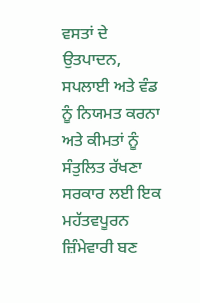ਵਸਤਾਂ ਦੇ ਉਤਪਾਦਨ, ਸਪਲਾਈ ਅਤੇ ਵੰਡ ਨੂੰ ਨਿਯਮਤ ਕਰਨਾ ਅਤੇ ਕੀਮਤਾਂ ਨੂੰ ਸੰਤੁਲਿਤ ਰੱਖਣਾ ਸਰਕਾਰ ਲਈ ਇਕ ਮਹੱਤਵਪੂਰਨ ਜ਼ਿੰਮੇਵਾਰੀ ਬਣ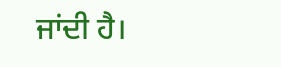ਜਾਂਦੀ ਹੈ।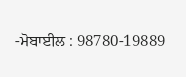-ਮੋਬਾਈਲ : 98780-19889